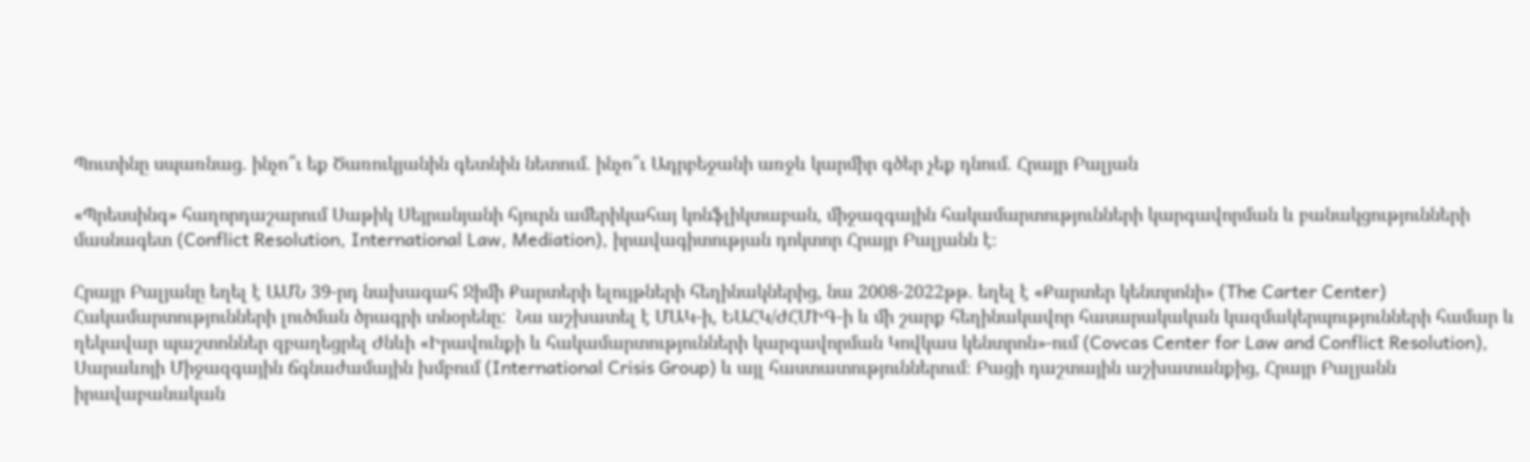Պուտինը սպառնաց. ինչո՞ւ եք Ծառուկյանին գետնին նետում. ինչո՞ւ Ադրբեջանի առջև կարմիր գծեր չեք դնում. Հրայր Բալյան

«Պրեսսինգ» հաղորդաշարում Սաթիկ Սեյրանյանի հյուրն ամերիկահայ կոնֆլիկտաբան, միջազգային հակամարտությունների կարգավորման և բանակցությունների մասնագետ (Conflict Resolution, International Law, Mediation), իրավագիտության դոկտոր Հրայր Բալյանն է։

Հրայր Բալյանը եղել է ԱՄՆ 39-րդ նախագահ Ջիմի Քարտերի ելույթների հեղինակներից, նա 2008-2022թթ. եղել է «Քարտեր կենտրոնի» (The Carter Center) Հակամարտությունների լուծման ծրագրի տնօրենը:  Նա աշխատել է ՄԱԿ-ի, ԵԱՀԿ/ԺՀՄԻԳ-ի և մի շարք հեղինակավոր հասարակական կազմակերպությունների համար և ղեկավար պաշտոններ զբաղեցրել Ժնևի «Իրավունքի և հակամարտությունների կարգավորման Կովկաս կենտրոն»-ում (Covcas Center for Law and Conflict Resolution), Սարաևոյի Միջազգային ճգնաժամային խմբում (International Crisis Group) և այլ հաստատություններում։ Բացի դաշտային աշխատանքից, Հրայր Բալյանն իրավաբանական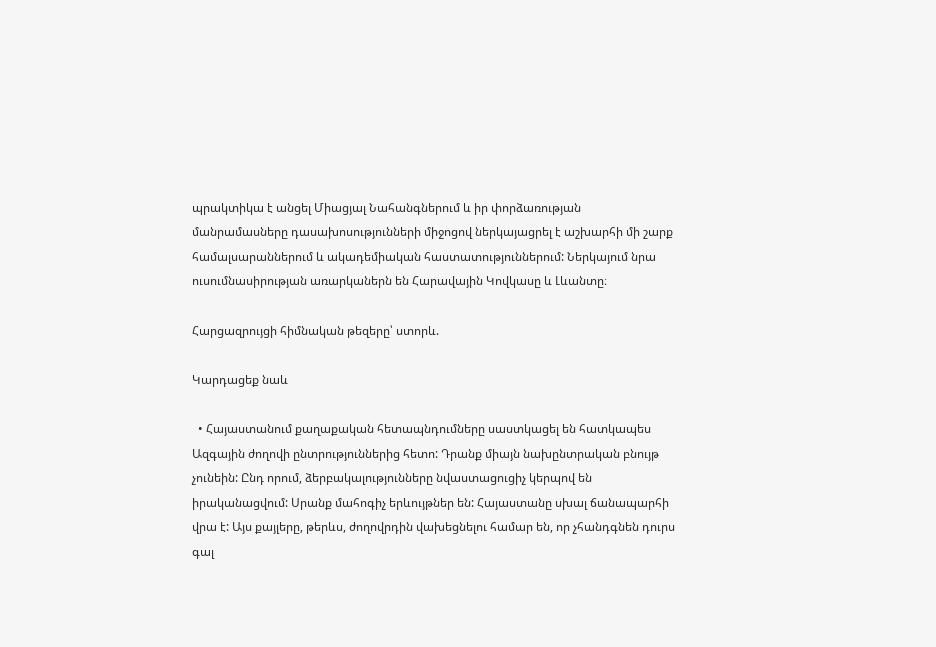պրակտիկա է անցել Միացյալ Նահանգներում և իր փորձառության մանրամասները դասախոսությունների միջոցով ներկայացրել է աշխարհի մի շարք համալսարաններում և ակադեմիական հաստատություններում: Ներկայում նրա ուսումնասիրության առարկաներն են Հարավային Կովկասը և Լևանտը։

Հարցազրույցի հիմնական թեզերը՝ ստորև.

Կարդացեք նաև

  • Հայաստանում քաղաքական հետապնդումները սաստկացել են հատկապես Ազգային ժողովի ընտրություններից հետո: Դրանք միայն նախընտրական բնույթ չունեին: Ընդ որում, ձերբակալությունները նվաստացուցիչ կերպով են իրականացվում: Սրանք մահոգիչ երևույթներ են: Հայաստանը սխալ ճանապարհի վրա է: Այս քայլերը, թերևս, ժողովրդին վախեցնելու համար են, որ չհանդգնեն դուրս գալ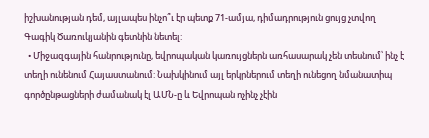իշխանության դեմ, այլապես ինչո՞ւ էր պետք 71-ամյա, դիմադրություն ցույց չտվող Գագիկ Ծառուկյանին գետնին նետել:
  • Միջազգային հանրությունը, եվրոպական կառույցներն առհասարակ չեն տեսնում՝ ինչ է տեղի ունենում Հայաստանում: Նախկինում այլ երկրներում տեղի ունեցող նմանատիպ գործընթացների ժամանակ էլ ԱՄՆ-ը և Եվրոպան ոչինչ չէին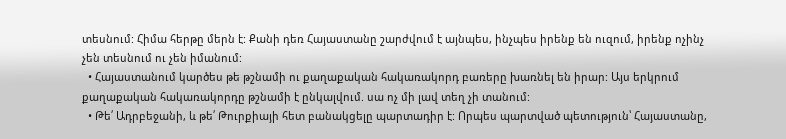տեսնում: Հիմա հերթը մերն է: Քանի դեռ Հայաստանը շարժվում է այնպես, ինչպես իրենք են ուզում, իրենք ոչինչ չեն տեսնում ու չեն իմանում:
  • Հայաստանում կարծես թե թշնամի ու քաղաքական հակառակորդ բառերը խառնել են իրար: Այս երկրում քաղաքական հակառակորդը թշնամի է ընկալվում. սա ոչ մի լավ տեղ չի տանում:
  • Թե՛ Ադրբեջանի, և թե՛ Թուրքիայի հետ բանակցելը պարտադիր է: Որպես պարտված պետություն՝ Հայաստանը,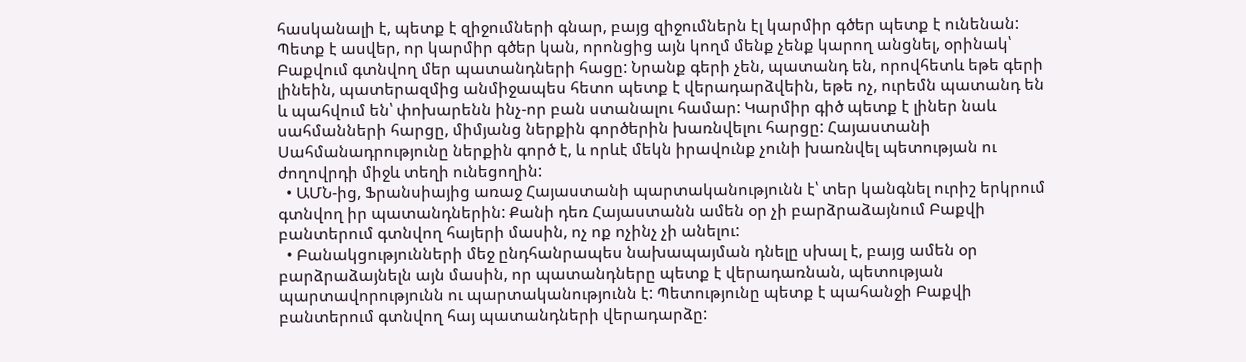հասկանալի է, պետք է զիջումների գնար, բայց զիջումներն էլ կարմիր գծեր պետք է ունենան: Պետք է ասվեր, որ կարմիր գծեր կան, որոնցից այն կողմ մենք չենք կարող անցնել, օրինակ՝ Բաքվում գտնվող մեր պատանդների հացը: Նրանք գերի չեն, պատանդ են, որովհետև եթե գերի լինեին, պատերազմից անմիջապես հետո պետք է վերադարձվեին, եթե ոչ, ուրեմն պատանդ են և պահվում են՝ փոխարենն ինչ-որ բան ստանալու համար: Կարմիր գիծ պետք է լիներ նաև սահմանների հարցը, միմյանց ներքին գործերին խառնվելու հարցը: Հայաստանի Սահմանադրությունը ներքին գործ է, և որևէ մեկն իրավունք չունի խառնվել պետության ու ժողովրդի միջև տեղի ունեցողին:
  • ԱՄՆ-ից, Ֆրանսիայից առաջ Հայաստանի պարտականությունն է՝ տեր կանգնել ուրիշ երկրում գտնվող իր պատանդներին: Քանի դեռ Հայաստանն ամեն օր չի բարձրաձայնում Բաքվի բանտերում գտնվող հայերի մասին, ոչ ոք ոչինչ չի անելու:
  • Բանակցությունների մեջ ընդհանրապես նախապայման դնելը սխալ է, բայց ամեն օր բարձրաձայնելն այն մասին, որ պատանդները պետք է վերադառնան, պետության պարտավորությունն ու պարտականությունն է: Պետությունը պետք է պահանջի Բաքվի բանտերում գտնվող հայ պատանդների վերադարձը: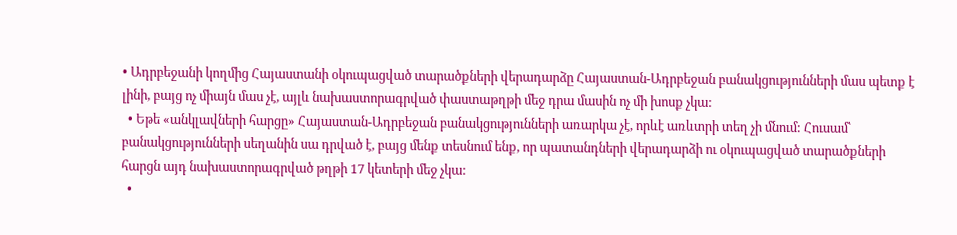• Ադրբեջանի կողմից Հայաստանի օկուպացված տարածքների վերադարձը Հայաստան-Ադրբեջան բանակցությունների մաս պետք է լինի, բայց ոչ միայն մաս չէ, այլև նախաստորագրված փաստաթղթի մեջ դրա մասին ոչ մի խոսք չկա:
  • Եթե «անկլավների հարցը» Հայաստան-Ադրբեջան բանակցությունների առարկա չէ, որևէ առևտրի տեղ չի մնում: Հուսամ՝ բանակցությունների սեղանին սա դրված է, բայց մենք տեսնում ենք, որ պատանդների վերադարձի ու օկուպացված տարածքների հարցն այդ նախաստորագրված թղթի 17 կետերի մեջ չկա:
  •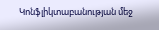Կոնֆլիկտաբանության մեջ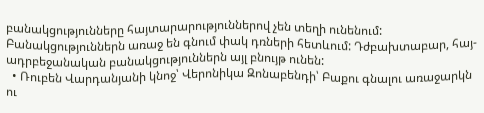բանակցությունները հայտարարություններով չեն տեղի ունենում: Բանակցություններն առաջ են գնում փակ դռների հետևում: Դժբախտաբար, հայ-ադրբեջանական բանակցություններն այլ բնույթ ունեն:
  • Ռուբեն Վարդանյանի կնոջ՝ Վերոնիկա Զոնաբենդի՝ Բաքու գնալու առաջարկն ու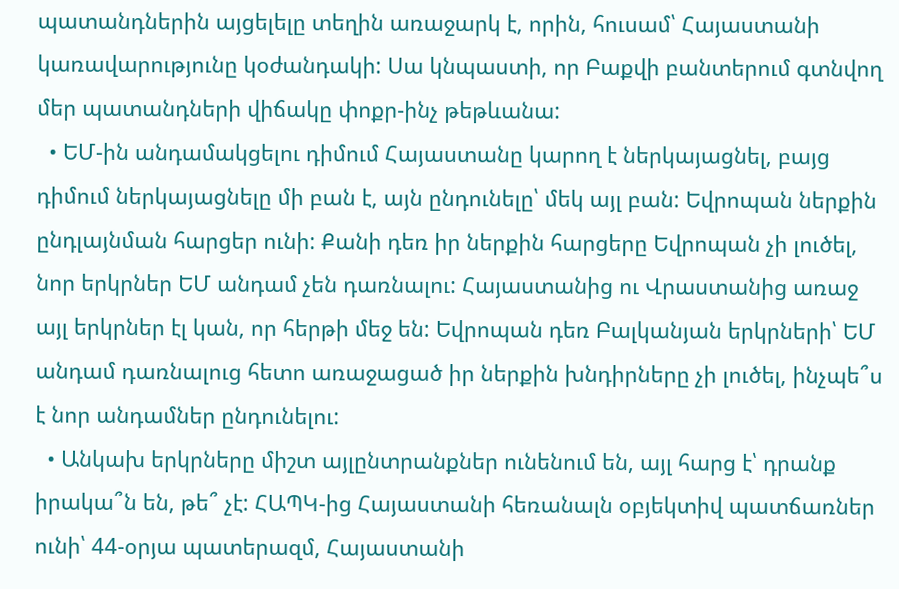պատանդներին այցելելը տեղին առաջարկ է, որին, հուսամ՝ Հայաստանի կառավարությունը կօժանդակի: Սա կնպաստի, որ Բաքվի բանտերում գտնվող մեր պատանդների վիճակը փոքր-ինչ թեթևանա:
  • ԵՄ-ին անդամակցելու դիմում Հայաստանը կարող է ներկայացնել, բայց դիմում ներկայացնելը մի բան է, այն ընդունելը՝ մեկ այլ բան: Եվրոպան ներքին ընդլայնման հարցեր ունի: Քանի դեռ իր ներքին հարցերը Եվրոպան չի լուծել, նոր երկրներ ԵՄ անդամ չեն դառնալու: Հայաստանից ու Վրաստանից առաջ այլ երկրներ էլ կան, որ հերթի մեջ են: Եվրոպան դեռ Բալկանյան երկրների՝ ԵՄ անդամ դառնալուց հետո առաջացած իր ներքին խնդիրները չի լուծել, ինչպե՞ս է նոր անդամներ ընդունելու:
  • Անկախ երկրները միշտ այլընտրանքներ ունենում են, այլ հարց է՝ դրանք իրակա՞ն են, թե՞ չէ: ՀԱՊԿ-ից Հայաստանի հեռանալն օբյեկտիվ պատճառներ ունի՝ 44-օրյա պատերազմ, Հայաստանի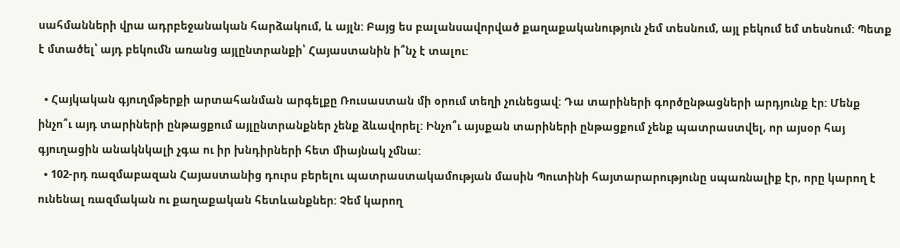սահմանների վրա ադրբեջանական հարձակում, և այլն: Բայց ես բալանսավորված քաղաքականություն չեմ տեսնում, այլ բեկում եմ տեսնում: Պետք է մտածել՝ այդ բեկումն առանց այլընտրանքի՝ Հայաստանին ի՞նչ է տալու:

  • Հայկական գյուղմթերքի արտահանման արգելքը Ռուսաստան մի օրում տեղի չունեցավ: Դա տարիների գործընթացների արդյունք էր: Մենք ինչո՞ւ այդ տարիների ընթացքում այլընտրանքներ չենք ձևավորել: Ինչո՞ւ այսքան տարիների ընթացքում չենք պատրաստվել, որ այսօր հայ գյուղացին անակնկալի չգա ու իր խնդիրների հետ միայնակ չմնա:
  • 102-րդ ռազմաբազան Հայաստանից դուրս բերելու պատրաստակամության մասին Պուտինի հայտարարությունը սպառնալիք էր, որը կարող է ունենալ ռազմական ու քաղաքական հետևանքներ: Չեմ կարող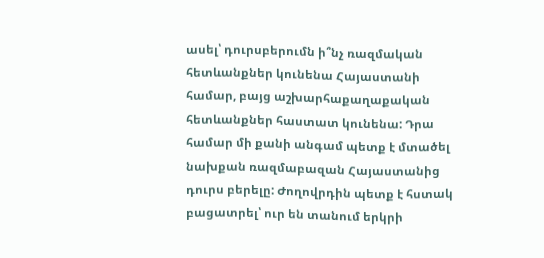ասել՝ դուրսբերումն ի՞նչ ռազմական հետևանքներ կունենա Հայաստանի համար, բայց աշխարհաքաղաքական հետևանքներ հաստատ կունենա: Դրա համար մի քանի անգամ պետք է մտածել նախքան ռազմաբազան Հայաստանից դուրս բերելը: Ժողովրդին պետք է հստակ բացատրել՝ ուր են տանում երկրի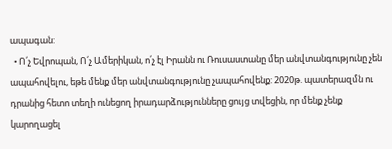ապագան:
  • Ո՛չ Եվրոպան, Ո՛չ Ամերիկան, ո՛չ էլ Իրանն ու Ռուսաստանը մեր անվտանգությունը չեն ապահովելու, եթե մենք մեր անվտանգությունը չապահովենք: 2020թ. պատերազմն ու դրանից հետո տեղի ունեցող իրադարձությունները ցույց տվեցին, որ մենք չենք կարողացել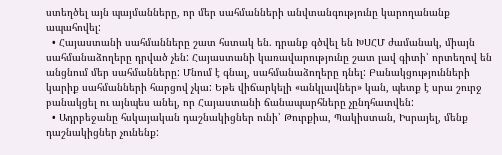ստեղծել այն պայմանները, որ մեր սահմանների անվտանգությունը կարողանանք ապահովել:
  • Հայաստանի սահմանները շատ հստակ են. դրանք գծվել են ԽՍՀՄ ժամանակ, միայն սահմանաձողերը դրված չեն: Հայաստանի կառավարությունը շատ լավ գիտի՝ որտեղով են անցնում մեր սահմանները: Մնում է գնալ, սահմանաձողերը դնել: Բանակցությունների կարիք սահմանների հարցով չկա: Եթե վիճարկելի «անկլավներ» կան, պետք է սրա շուրջ բանակցել ու այնպես անել, որ Հայաստանի ճանապարհները չընդհատվեն:
  • Ադրբեջանը հսկայական դաշնակիցներ ունի՝ Թուրքիա, Պակիստան, Իսրայել, մենք դաշնակիցներ չունենք: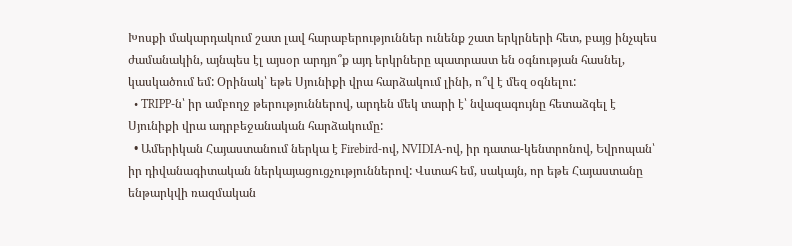Խոսքի մակարդակում շատ լավ հարաբերություններ ունենք շատ երկրների հետ, բայց ինչպես ժամանակին, այնպես էլ այսօր արդյո՞ք այդ երկրները պատրաստ են օգնության հասնել, կասկածում եմ: Օրինակ՝ եթե Սյունիքի վրա հարձակում լինի, ո՞վ է մեզ օգնելու:
  • TRIPP-ն՝ իր ամբողջ թերություններով, արդեն մեկ տարի է՝ նվազագույնը հետաձգել է Սյունիքի վրա ադրբեջանական հարձակումը:
  • Ամերիկան Հայաստանում ներկա է Firebird-ով, NVIDIA-ով, իր դատա-կենտրոնով, Եվրոպան՝ իր դիվանագիտական ներկայացուցչություններով: Վստահ եմ, սակայն, որ եթե Հայաստանը ենթարկվի ռազմական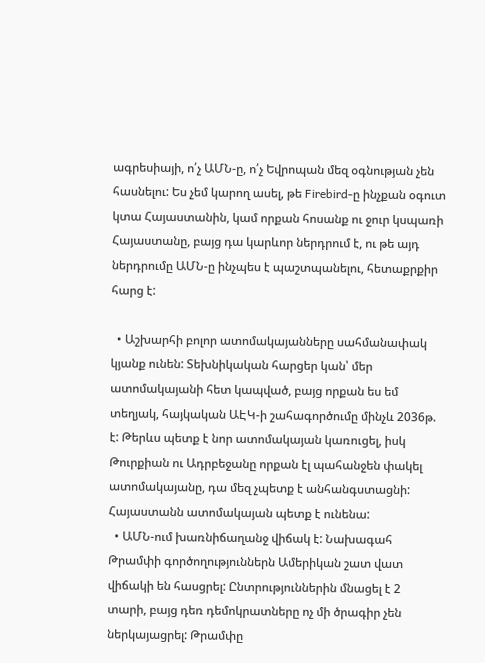ագրեսիայի, ո՛չ ԱՄՆ-ը, ո՛չ Եվրոպան մեզ օգնության չեն հասնելու: Ես չեմ կարող ասել, թե Firebird-ը ինչքան օգուտ կտա Հայաստանին, կամ որքան հոսանք ու ջուր կսպառի Հայաստանը, բայց դա կարևոր ներդրում է, ու թե այդ ներդրումը ԱՄՆ-ը ինչպես է պաշտպանելու, հետաքրքիր հարց է:

  • Աշխարհի բոլոր ատոմակայանները սահմանափակ կյանք ունեն: Տեխնիկական հարցեր կան՝ մեր ատոմակայանի հետ կապված, բայց որքան ես եմ տեղյակ, հայկական ԱԷԿ-ի շահագործումը մինչև 2036թ. է: Թերևս պետք է նոր ատոմակայան կառուցել, իսկ Թուրքիան ու Ադրբեջանը որքան էլ պահանջեն փակել ատոմակայանը, դա մեզ չպետք է անհանգստացնի: Հայաստանն ատոմակայան պետք է ունենա:
  • ԱՄՆ-ում խառնիճաղանջ վիճակ է: Նախագահ Թրամփի գործողություններն Ամերիկան շատ վատ վիճակի են հասցրել: Ընտրություններին մնացել է 2 տարի, բայց դեռ դեմոկրատները ոչ մի ծրագիր չեն ներկայացրել: Թրամփը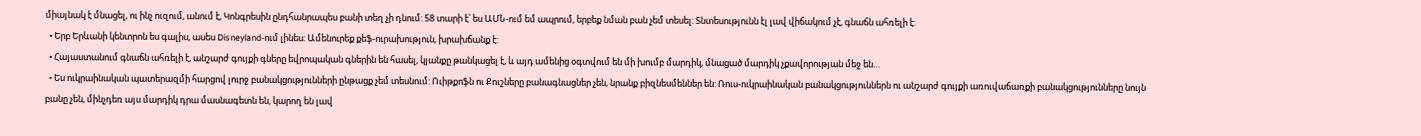միայնակ է մնացել, ու ինչ ուզում, անում է, Կոնգրեսին ընդհանրապես բանի տեղ չի դնում: 58 տարի է՝ ես ԱՄՆ-ում եմ ապրում, երբեք նման բան չեմ տեսել: Տնտեսությունն էլ լավ վիճակում չէ, գնաճն ահռելի է:
  • Երբ Երևանի կենտրոն ես գալիս, ասես Disneyland-ում լինես: Ամենուրեք քեֆ-ուրախություն, խրախճանք է:
  • Հայաստանում գնաճն ահռելի է, անշարժ գույքի գները եվրոպական գներին են հասել, կյանքը թանկացել է, և այդ ամենից օգտվում են մի խումբ մարդիկ, մնացած մարդիկ չքավորության մեջ են…
  • Ես ուկրաինական պատերազմի հարցով լուրջ բանակցությունների ընթացք չեմ տեսնում: Ուիթքոֆն ու Քուշները բանագնացներ չեն, նրանք բիզնեսմեններ են: Ռուս-ուկրաինական բանակցություններն ու անշարժ գույքի առուվաճառքի բանակցությունները նույն բանը չեն, մինչդեռ այս մարդիկ դրա մասնագետն են, կարող են լավ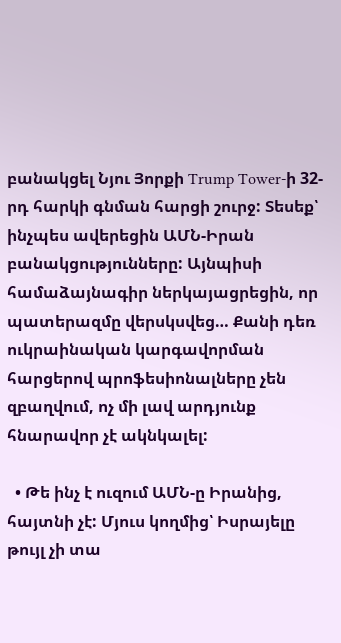բանակցել Նյու Յորքի Trump Tower-ի 32-րդ հարկի գնման հարցի շուրջ: Տեսեք՝ ինչպես ավերեցին ԱՄՆ-Իրան բանակցությունները: Այնպիսի համաձայնագիր ներկայացրեցին, որ պատերազմը վերսկսվեց… Քանի դեռ ուկրաինական կարգավորման հարցերով պրոֆեսիոնալները չեն զբաղվում, ոչ մի լավ արդյունք հնարավոր չէ ակնկալել:

  • Թե ինչ է ուզում ԱՄՆ-ը Իրանից, հայտնի չէ: Մյուս կողմից՝ Իսրայելը թույլ չի տա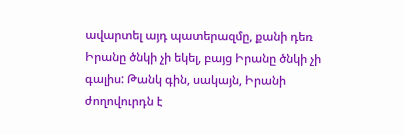ավարտել այդ պատերազմը, քանի դեռ Իրանը ծնկի չի եկել, բայց Իրանը ծնկի չի գալիս: Թանկ գին, սակայն, Իրանի ժողովուրդն է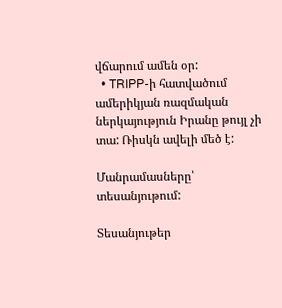վճարում ամեն օր:
  • TRIPP-ի հատվածում ամերիկյան ռազմական ներկայություն Իրանը թույլ չի տա: Ռիսկն ավելի մեծ է:

Մանրամասները՝ տեսանյութում:

Տեսանյութեր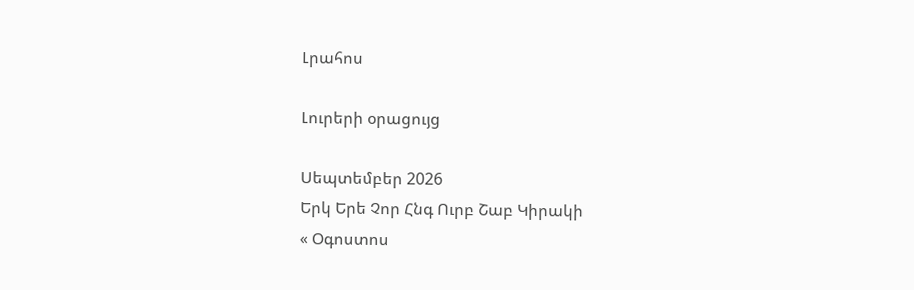Լրահոս

Լուրերի օրացույց

Սեպտեմբեր 2026
Երկ Երե Չոր Հնգ Ուրբ Շաբ Կիրակի
« Օգոստոս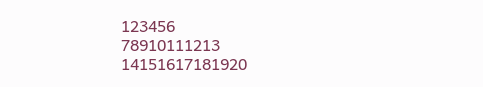123456
78910111213
14151617181920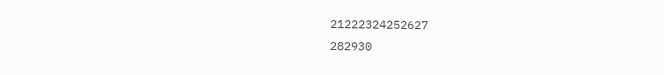21222324252627
282930